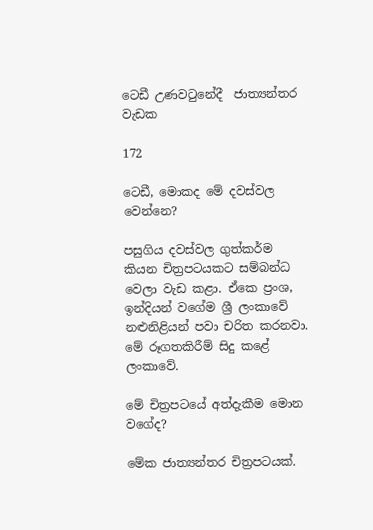ටෙඩී උණවටුනේදී  ජාත්‍යන්තර වැඩක

172

ටෙඩී, මොකද මේ දවස්වල වෙන්නෙ?

පසුගිය දවස්වල ගුත්කර්ම කියන චිත්‍රපටයකට සම්බන්ධ වෙලා වැඩ කළා. ඒකෙ ප්‍රංශ, ඉන්දියන් වගේම ශ්‍රී ලංකාවේ නළුනිළියන් පවා චරිත කරනවා. මේ රූගතකිරීම් සිදු කළේ ලංකාවේ.

මේ චිත්‍රපටයේ අත්දැකීම මොන වගේද?

මේක ජාත්‍යන්තර චිත්‍රපටයක්.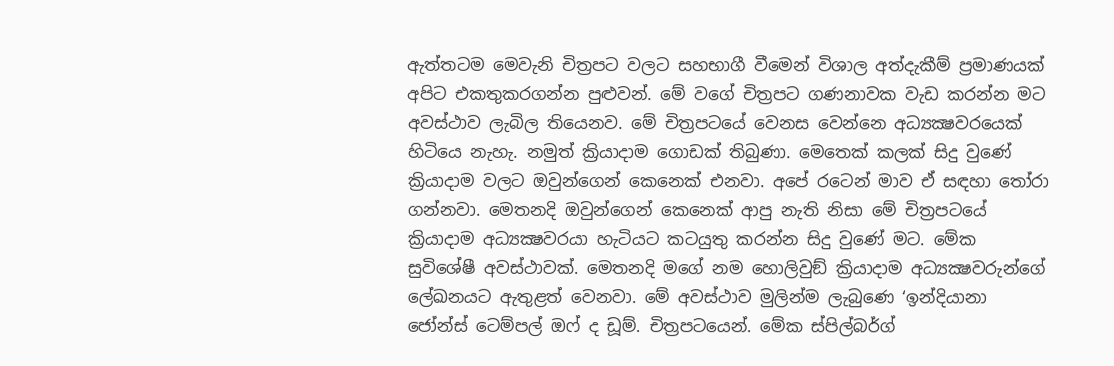ඇත්තටම මෙවැනි චිත්‍රපට වලට සහභාගී වීමෙන් විශාල අත්දැකීම් ප්‍රමාණයක් අපිට එකතුකරගන්න පුළුවන්. මේ වගේ චිත්‍රපට ගණනාවක වැඩ කරන්න මට අවස්ථාව ලැබිල තියෙනව. මේ චිත්‍රපටයේ වෙනස වෙන්නෙ අධ්‍යක්‍ෂවරයෙක් හිටියෙ නැහැ. නමුත් ක්‍රියාදාම ගොඩක් තිබුණා. මෙතෙක් කලක් සිදු වුණේ ක්‍රියාදාම වලට ඔවුන්ගෙන් කෙනෙක් එනවා. අපේ රටෙන් මාව ඒ සඳහා තෝරා ගන්නවා. මෙතනදි ඔවුන්ගෙන් කෙනෙක් ආපු නැති නිසා මේ චිත්‍රපටයේ ක්‍රියාදාම අධ්‍යක්‍ෂවරයා හැටියට කටයුතු කරන්න සිදු වුණේ මට. මේක සුවිශේෂී අවස්ථාවක්. මෙතනදි මගේ නම හොලිවුඞ් ක්‍රියාදාම අධ්‍යක්‍ෂවරුන්ගේ ලේඛනයට ඇතුළත් වෙනවා. මේ අවස්ථාව මුලින්ම ලැබුණෙ ‘ඉන්දියානා ජෝන්ස් ටෙම්පල් ඔෆ් ද ඩූම්. චිත්‍රපටයෙන්. මේක ස්පිල්බර්ග්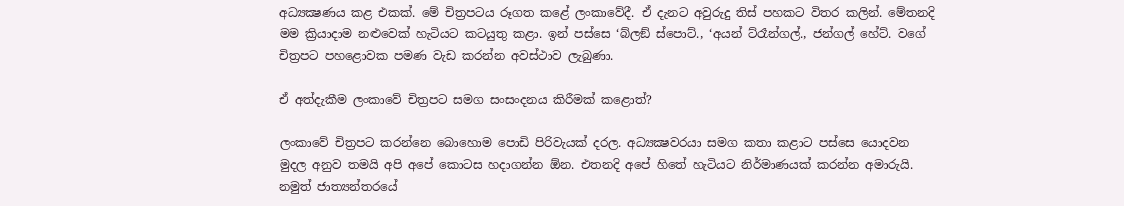අධ්‍යක්‍ෂණය කළ එකක්. මේ චිත්‍රපටය රූගත කළේ ලංකාවේදී. ඒ දැනට අවුරුදු තිස් පහකට විතර කලින්. මේතනදි මම ක්‍රියාදාම නළුවෙක් හැටියට කටයුතු කළා. ඉන් පස්සෙ ‘බ්ලඞ් ස්පොට්., ‘අයන් ට්රෑන්ගල්., ජන්ගල් හේට්. වගේ චිත්‍රපට පහළොවක පමණ වැඩ කරන්න අවස්ථාව ලැබුණා.

ඒ අත්දැකීම ලංකාවේ චිත්‍රපට සමග සංසංදනය කිරීමක් කළොත්?

ලංකාවේ චිත්‍රපට කරන්නෙ බොහොම පොඩි පිරිවැයක් දරල. අධ්‍යක්‍ෂවරයා සමග කතා කළාට පස්සෙ යොදවන මුදල අනුව තමයි අපි අපේ කොටස හදාගන්න ඕන. එතනදි අපේ හිතේ හැටියට නිර්මාණයක් කරන්න අමාරුයි. නමුත් ජාත්‍යන්තරයේ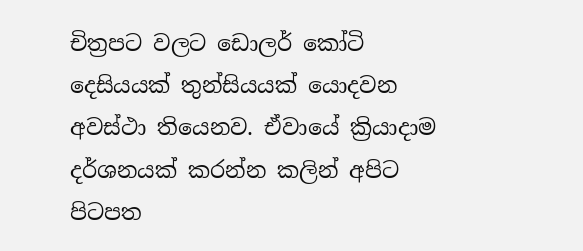චිත්‍රපට වලට ඩොලර් කෝටි දෙසියයක් තුන්සියයක් යොදවන අවස්ථා තියෙනව. ඒවායේ ක්‍රියාදාම දර්ශනයක් කරන්න කලින් අපිට පිටපත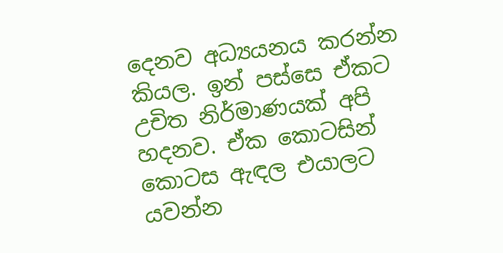දෙනව අධ්‍යයනය කරන්න කියල. ඉන් පස්සෙ ඒකට උචිත නිර්මාණයක් අපි හදනව. ඒක කොටසින් කොටස ඇඳල එයාලට යවන්න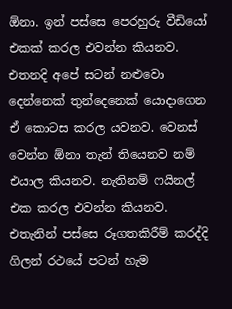ඕනා. ඉන් පස්සෙ පෙරහුරු වීඩියෝ එකක් කරල එවන්න කියනව. එතනදි අපේ සටන් නළුවො දෙන්නෙක් තුන්දෙනෙක් යොදාගෙන ඒ කොටස කරල යවනව. වෙනස් වෙන්න ඕනා තැන් තියෙනව නම් එයාල කියනව. නැතිනම් ෆයිනල් එක කරල එවන්න කියනව. එතැනින් පස්සෙ රූගතකිරීම් කරද්දි ගිලන් රථයේ පටන් හැම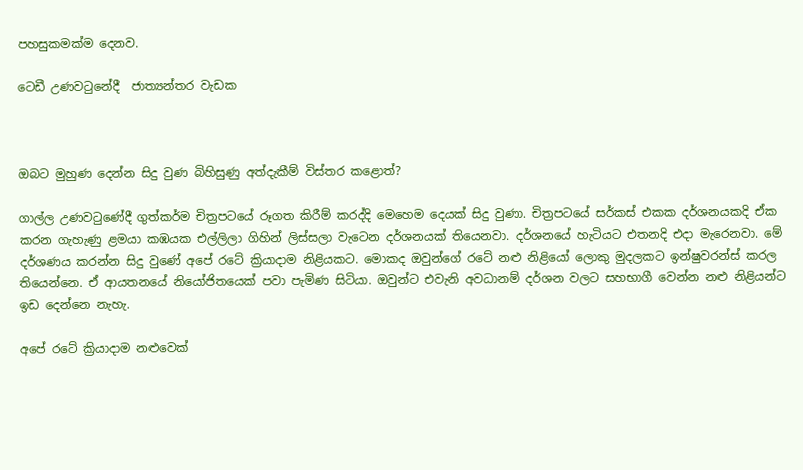පහසුකමක්ම දෙනව.

ටෙඩී උණවටුනේදී  ජාත්‍යන්තර වැඩක



ඔබට මුහුණ දෙන්න සිදු වුණ බිහිසුණු අත්දැකීම් විස්තර කළොත්?

ගාල්ල උණවටුණේදී ගුත්කර්ම චිත්‍රපටයේ රූගත කිරීම් කරද්දි මෙහෙම දෙයක් සිදු වුණා. චිත්‍රපටයේ සර්කස් එකක දර්ශනයකදි ඒක කරන ගැහැණු ළමයා කඹයක එල්ලිලා ගිහින් ලිස්සලා වැටෙන දර්ශනයක් තියෙනවා. දර්ශනයේ හැටියට එතනදි එදා මැරෙනවා. මේ දර්ශණය කරන්න සිදු වුණේ අපේ රටේ ක්‍රියාදාම නිළියකට. මොකද ඔවුන්ගේ රටේ නළු නිළියෝ ලොකු මුදලකට ඉන්ෂුවරන්ස් කරල තියෙන්නෙ. ඒ ආයතනයේ නියෝජිතයෙක් පවා පැමිණ සිටියා. ඔවුන්ට එවැනි අවධානම් දර්ශන වලට සහභාගී වෙන්න නළු නිළියන්ට ඉඩ දෙන්නෙ නැහැ.

අපේ රටේ ක්‍රියාදාම නළුවෙක්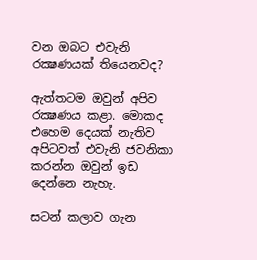වන ඔබට එවැනි රක්‍ෂණයක් තියෙනවද?

ඇත්තටම ඔවුන් අපිව රක්‍ෂණය කළා. මොකද එහෙම දෙයක් නැතිව අපිටවත් එවැනි ජවනිකා කරන්න ඔවුන් ඉඩ දෙන්නෙ නැහැ.

සටන් කලාව ගැන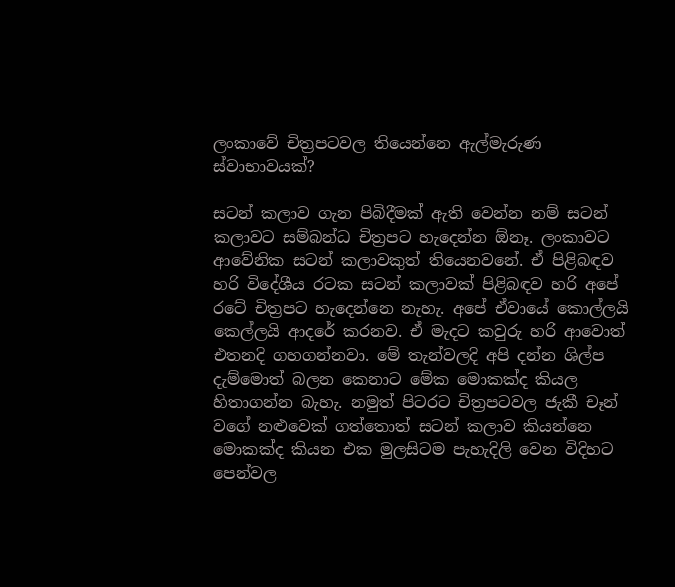ලංකාවේ චිත්‍රපටවල තියෙන්නෙ ඇල්මැරුණ ස්වාභාවයක්?

සටන් කලාව ගැන පිබිදීමක් ඇති වෙන්න නම් සටන් කලාවට සම්බන්ධ චිත්‍රපට හැදෙන්න ඕනෑ. ලංකාවට ආවේනික සටන් කලාවකුත් තියෙනවනේ. ඒ පිළිබඳව හරි විදේශීය රටක සටන් කලාවක් පිළිබඳව හරි අපේ රටේ චිත්‍රපට හැදෙන්නෙ නැහැ. අපේ ඒවායේ කොල්ලයි කෙල්ලයි ආදරේ කරනව. ඒ මැදට කවුරු හරි ආවොත් එතනදි ගහගන්නවා. මේ තැන්වලදි අපි දන්න ශිල්ප දැම්මොත් බලන කෙනාට මේක මොකක්ද කියල හිතාගන්න බැහැ. නමුත් පිටරට චිත්‍රපටවල ජැකී චෑන් වගේ නළුවෙක් ගත්තොත් සටන් කලාව කියන්නෙ මොකක්ද කියන එක මුලසිටම පැහැදිලි වෙන විදිහට පෙන්වල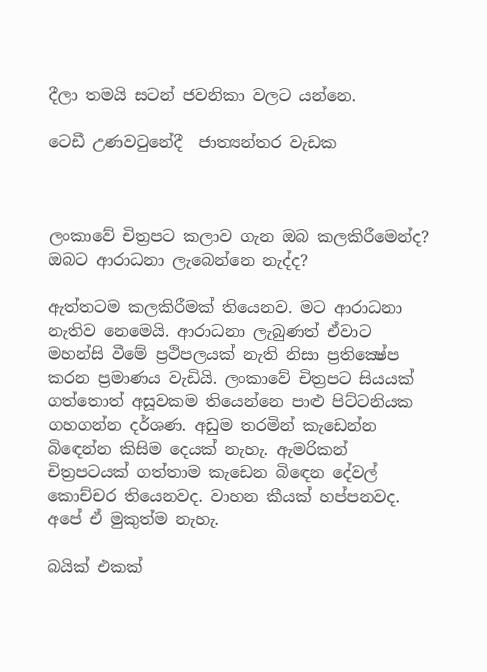දීලා තමයි සටන් ජවනිකා වලට යන්නෙ.

ටෙඩී උණවටුනේදී  ජාත්‍යන්තර වැඩක



ලංකාවේ චිත්‍රපට කලාව ගැන ඔබ කලකිරීමෙන්ද? ඔබට ආරාධනා ලැබෙන්නෙ නැද්ද?

ඇත්තටම කලකිරීමක් තියෙනව. මට ආරාධනා නැතිව නෙමෙයි. ආරාධනා ලැබුණත් ඒවාට මහන්සි වීමේ ප්‍රථිපලයක් නැති නිසා ප්‍රතික්‍ෂේප කරන ප්‍රමාණය වැඩියි. ලංකාවේ චිත්‍රපට සියයක් ගත්තොත් අසූවකම තියෙන්නෙ පාළු පිට්ටනියක ගහගන්න දර්ශණ. අඩුම තරමින් කැඩෙන්න බිඳෙන්න කිසිම දෙයක් නැහැ. ඇමරිකන් චිත්‍රපටයක් ගත්තාම කැඩෙන බිඳෙන දේවල් කොච්චර තියෙනවද. වාහන කීයක් හප්පනවද. අපේ ඒ මුකුත්ම නැහැ.

බයික් එකක්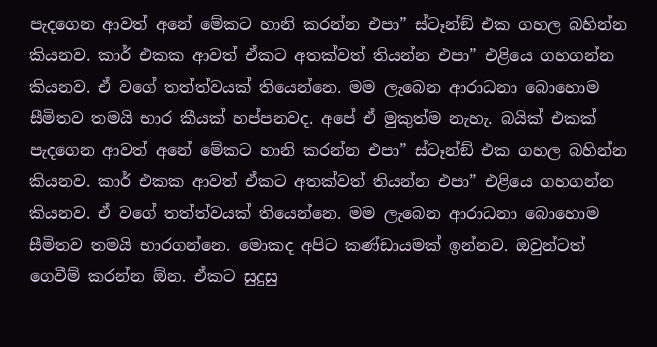පැදගෙන ආවත් අනේ මේකට හානි කරන්න එපා” ස්ටෑන්ඞ් එක ගහල බහින්න කියනව. කාර් එකක ආවත් ඒකට අතක්වත් තියන්න එපා” එළියෙ ගහගන්න කියනව. ඒ වගේ තත්ත්වයක් තියෙන්නෙ. මම ලැබෙන ආරාධනා බොහොම සීමිතව තමයි භාර කීයක් හප්පනවද. අපේ ඒ මුකුත්ම නැහැ. බයික් එකක් පැදගෙන ආවත් අනේ මේකට හානි කරන්න එපා” ස්ටෑන්ඞ් එක ගහල බහින්න කියනව. කාර් එකක ආවත් ඒකට අතක්වත් තියන්න එපා” එළියෙ ගහගන්න කියනව. ඒ වගේ තත්ත්වයක් තියෙන්නෙ. මම ලැබෙන ආරාධනා බොහොම සීමිතව තමයි භාරගන්නෙ. මොකද අපිට කණ්ඩායමක් ඉන්නව. ඔවුන්ටත් ගෙවීම් කරන්න ඕන. ඒකට සුදුසු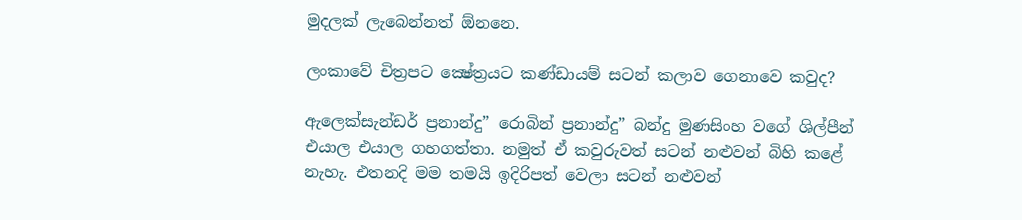මුදලක් ලැබෙන්නත් ඕනනෙ.

ලංකාවේ චිත්‍රපට ක්‍ෂේත්‍රයට කණ්ඩායම් සටන් කලාව ගෙනාවෙ කවුද?

ඇලෙක්සැන්ඩර් ප්‍රනාන්දු” රොබින් ප්‍රනාන්දු” බන්දු මුණසිංහ වගේ ශිල්පීන් එයාල එයාල ගහගත්තා. නමුත් ඒ කවුරුවත් සටන් නළුවන් බිහි කළේ නැහැ. එතනදි මම තමයි ඉදිරිපත් වෙලා සටන් නළුවන්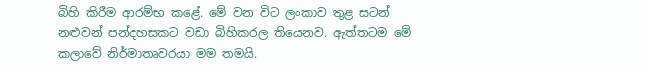බිහි කිරීම ආරම්භ කළේ. මේ වන විට ලංකාව තුළ සටන් නළුවන් පන්දහසකට වඩා බිහිකරල තියෙනව. ඇත්තටම මේ කලාවේ නිර්මාතෘවරයා මම තමයි.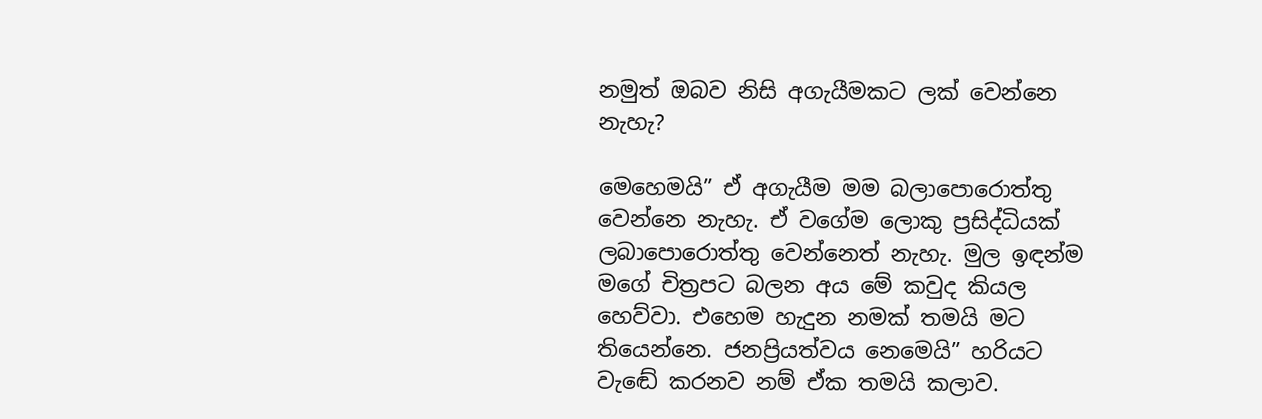නමුත් ඔබව නිසි අගැයීමකට ලක් වෙන්නෙ නැහැ?

මෙහෙමයි” ඒ අගැයීම මම බලාපොරොත්තු වෙන්නෙ නැහැ. ඒ වගේම ලොකු ප්‍රසිද්ධියක් ලබාපොරොත්තු වෙන්නෙත් නැහැ. මුල ඉඳන්ම මගේ චිත්‍රපට බලන අය මේ කවුද කියල හෙව්වා. එහෙම හැදුන නමක් තමයි මට තියෙන්නෙ. ජනප්‍රියත්වය නෙමෙයි” හරියට වැඬේ කරනව නම් ඒක තමයි කලාව.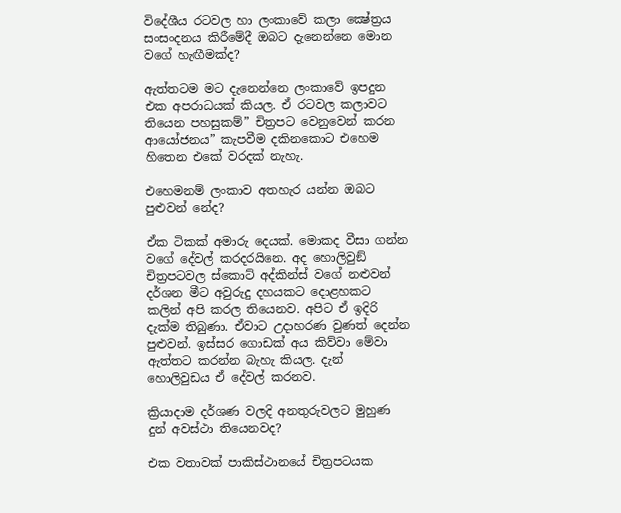විදේශීය රටවල හා ලංකාවේ කලා ක්‍ෂේත්‍රය සංසංදනය කිරීමේදී ඔබට දැනෙන්නෙ මොන වගේ හැඟීමක්ද?

ඇත්තටම මට දැනෙන්නෙ ලංකාවේ ඉපදුන එක අපරාධයක් කියල. ඒ රටවල කලාවට තියෙන පහසුකම්” චිත්‍රපට වෙනුවෙන් කරන ආයෝජනය” කැපවීම දකිනකොට එහෙම හිතෙන එකේ වරදක් නැහැ.

එහෙමනම් ලංකාව අතහැර යන්න ඔබට පුළුවන් නේද?

ඒක ටිකක් අමාරු දෙයක්. මොකද වීසා ගන්න වගේ දේවල් කරදරයිනෙ. අද හොලිවුඞ් චිත්‍රපටවල ස්කොට් අද්කින්ස් වගේ නළුවන් දර්ශන මීට අවුරුදු දහයකට දොළහකට කලින් අපි කරල තියෙනව. අපිට ඒ ඉදිරි දැක්ම තිබුණා. ඒවාට උදාහරණ වුණත් දෙන්න පුළුවන්. ඉස්සර ගොඩක් අය කිව්වා මේවා ඇත්තට කරන්න බැහැ කියල. දැන් හොලිවුඩය ඒ දේවල් කරනව.

ක්‍රියාදාම දර්ශණ වලදි අනතුරුවලට මුහුණ දුන් අවස්ථා තියෙනවද?

එක වතාවක් පාකිස්ථානයේ චිත්‍රපටයක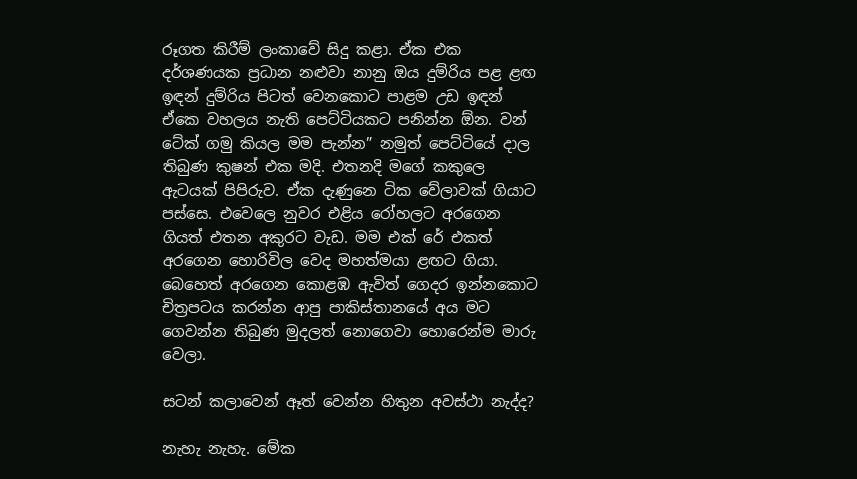රූගත කිරීම් ලංකාවේ සිදු කළා. ඒක එක දර්ශණයක ප්‍රධාන නළුවා නානු ඔය දුම්රිය පළ ළඟ ඉඳන් දුම්රිය පිටත් වෙනකොට පාළම උඩ ඉඳන් ඒකෙ වහලය නැති පෙට්ටියකට පනින්න ඕන. වන් ටේක් ගමු කියල මම පැන්න” නමුත් පෙට්ටියේ දාල තිබුණ කුෂන් එක මදි. එතනදි මගේ කකුලෙ ඇටයක් පිපිරුව. ඒක දැණුනෙ ටික වේලාවක් ගියාට පස්සෙ. එවෙලෙ නුවර එළිය රෝහලට අරගෙන ගියත් එතන අකුරට වැඩ. මම එක් රේ එකත් අරගෙන හොරිවිල වෙද මහත්මයා ළඟට ගියා. බෙහෙත් අරගෙන කොළඹ ඇවිත් ගෙදර ඉන්නකොට චිත්‍රපටය කරන්න ආපු පාකිස්තානයේ අය මට ගෙවන්න තිබුණ මුදලත් නොගෙවා හොරෙන්ම මාරු වෙලා.

සටන් කලාවෙන් ඈත් වෙන්න හිතුන අවස්ථා නැද්ද?

නැහැ නැහැ. මේක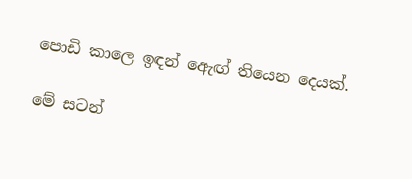පොඩි කාලෙ ඉඳන් ඇෙඟ් තියෙන දෙයක්.

මේ සටන්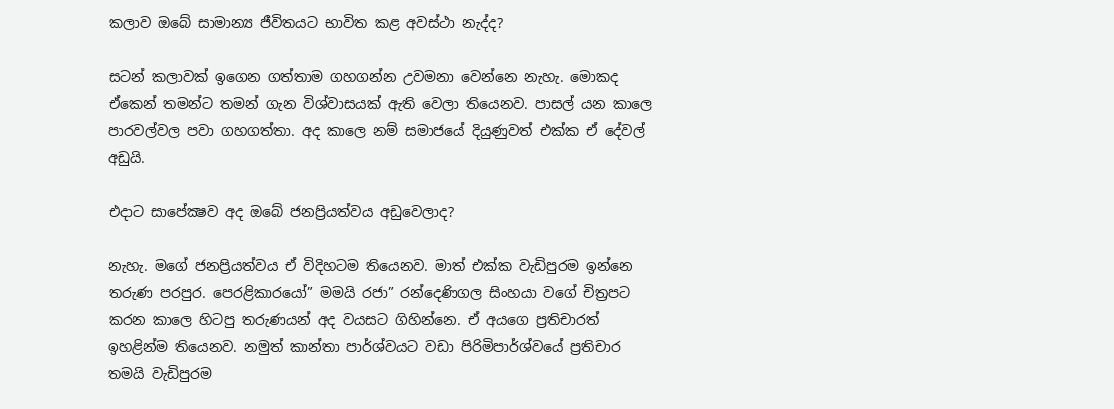කලාව ඔබේ සාමාන්‍ය ජීවිතයට භාවිත කළ අවස්ථා නැද්ද?

සටන් කලාවක් ඉගෙන ගත්තාම ගහගන්න උවමනා වෙන්නෙ නැහැ. මොකද ඒකෙන් තමන්ට තමන් ගැන විශ්වාසයක් ඇති වෙලා තියෙනව. පාසල් යන කාලෙ පාරවල්වල පවා ගහගත්තා. අද කාලෙ නම් සමාජයේ දියුණුවත් එක්ක ඒ දේවල් අඩුයි.

එදාට සාපේක්‍ෂව අද ඔබේ ජනප්‍රියත්වය අඩුවෙලාද?

නැහැ. මගේ ජනප්‍රියත්වය ඒ විදිහටම තියෙනව. මාත් එක්ක වැඩිපුරම ඉන්නෙ තරුණ පරපුර. පෙරළිකාරයෝ” මමයි රජා” රන්දෙණිගල සිංහයා වගේ චිත්‍රපට කරන කාලෙ හිටපු තරුණයන් අද වයසට ගිහින්නෙ. ඒ අයගෙ ප්‍රතිචාරත් ඉහළින්ම තියෙනව. නමුත් කාන්තා පාර්ශ්වයට වඩා පිරිමිපාර්ශ්වයේ ප්‍රතිචාර තමයි වැඩිපුරම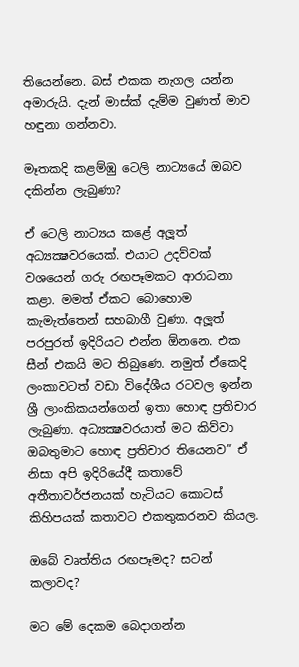තියෙන්නෙ. බස් එකක නැගල යන්න අමාරුයි. දැන් මාස්ක් දැම්ම වුණත් මාව හඳුනා ගන්නවා.

මෑතකදි කළම්ඹු ටෙලි නාට්‍යයේ ඔබව දකින්න ලැබුණා?

ඒ ටෙලි නාට්‍යය කළේ අලූත් අධ්‍යක්‍ෂවරයෙක්. එයාට උදව්වක් වශයෙන් ගරු රඟපෑමකට ආරාධනා කළා. මමත් ඒකට බොහොම කැමැත්තෙන් සහබාගී වුණා. අලූත් පරපුරත් ඉදිරියට එන්න ඕනනෙ. එක සීන් එකයි මට තිබුණෙ. නමුත් ඒකෙදි ලංකාවටත් වඩා විදේශීය රටවල ඉන්න ශ්‍රී ලාංකිකයන්ගෙන් ඉතා හොඳ ප්‍රතිචාර ලැබුණා. අධ්‍යක්‍ෂවරයාත් මට කිව්වා ඔබතුමාට හොඳ ප්‍රතිචාර තියෙනව” ඒ නිසා අපි ඉදිරියේදී කතාවේ අතීතාවර්ජනයක් හැටියට කොටස් කිහිපයක් කතාවට එකතුකරනව කියල.

ඔබේ වෘත්තිය රඟපෑමද? සටන් කලාවද?

මට මේ දෙකම බෙදාගන්න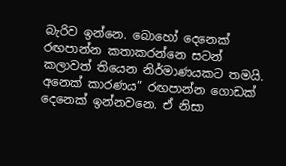බැරිව ඉන්නෙ. බොහෝ දෙනෙක් රඟපාන්න කතාකරන්නෙ සටන් කලාවත් තියෙන නිර්මාණයකට තමයි. අනෙක් කාරණය” රඟපාන්න ගොඩක් දෙනෙක් ඉන්නවනෙ. ඒ නිසා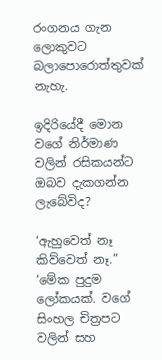රංගනය ගැන ලොකුවට බලාපොරොත්තුවක් නැහැ.

ඉදිරියේදී මොන වගේ නිර්මාණ වලින් රසිකයන්ට ඔබව දැකගන්න ලැබේවිද?

‘ඇහුවෙත් නෑ කිව්වෙත් නෑ.” ‘මේක පුදුම ලෝකයක්. වගේ සිංහල චිත්‍රපට වලින් සහ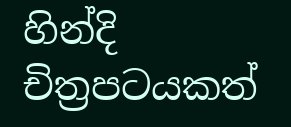හින්දි චිත්‍රපටයකත්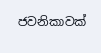ජවනිකාවක්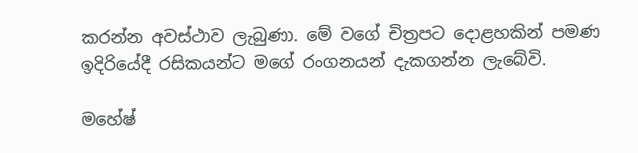කරන්න අවස්ථාව ලැබුණා. මේ වගේ චිත්‍රපට දොළහකින් පමණ ඉදිරියේදී රසිකයන්ට මගේ රංගනයන් දැකගන්න ලැබේවි.

මහේෂ්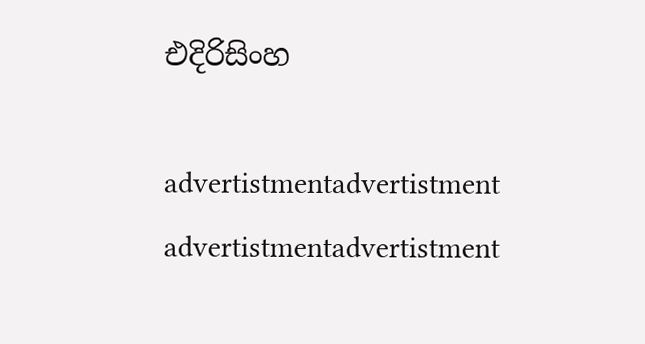එදිරිසිංහ

advertistmentadvertistment
advertistmentadvertistment